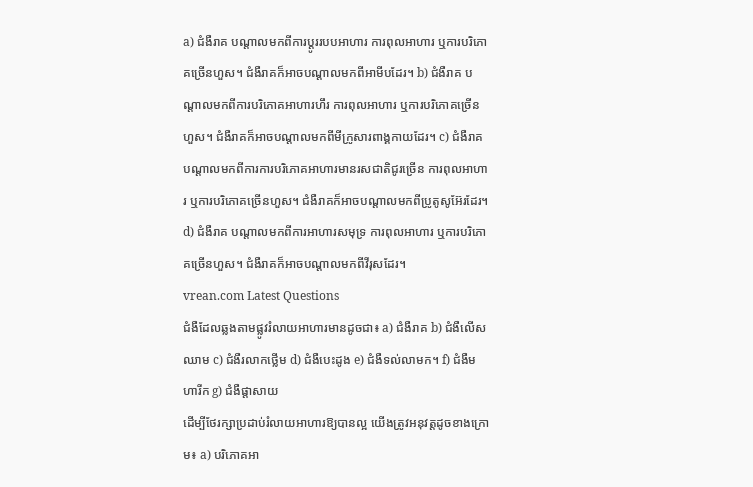a) ជំងឺរាគ បណ្ដាលមកពីការប្ដូររបបអាហារ ការពុលអាហារ ឬការបរិភោគច្រើនហួស។ ជំងឺរាគក៏អាចបណ្ដាលមកពីអាមីបដែរ។ b) ជំងឺរាគ បណ្ដាលមកពីការបរិភោគអាហារហឹរ ការពុលអាហារ ឬការបរិភោគច្រើនហួស។ ជំងឺរាគក៏អាចបណ្ដាលមកពីមីក្រូសារពាង្គកាយដែរ។ c) ជំងឺរាគ បណ្ដាលមកពីការការបរិភោគអាហារមានរសជាតិជូរច្រើន ការពុលអាហារ ឬការបរិភោគច្រើនហួស។ ជំងឺរាគក៏អាចបណ្ដាលមកពីប្រូតូសូអ៊ែរដែរ។ d) ជំងឺរាគ បណ្ដាលមកពីការអាហារសមុទ្រ ការពុលអាហារ ឬការបរិភោគច្រើនហួស។ ជំងឺរាគក៏អាចបណ្ដាលមកពីវីរុសដែរ។
vrean.com Latest Questions
ជំងឺដែលឆ្លងតាមផ្លូវរំលាយអាហារមានដូចជា៖ a) ជំងឺរាគ b) ជំងឺលើសឈាម c) ជំងឺរលាកថ្លើម d) ជំងឺបេះដូង e) ជំងឺទល់លាមក។ f) ជំងឺមហារីក g) ជំងឺផ្តាសាយ
ដើម្បីថែរក្សាប្រដាប់រំលាយអាហារឱ្យបានល្អ យើងត្រូវអនុវត្តដូចខាងក្រោម៖ a) បរិភោគអា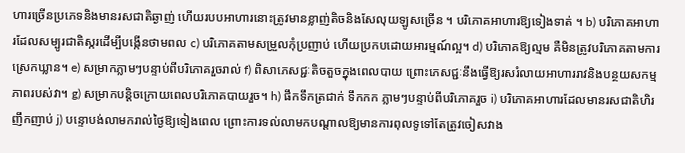ហារច្រើនប្រភេទនិងមានរសជាតិឆ្ងាញ់ ហើយរបបអាហារនោះត្រូវមានខ្លាញ់តិចនិងសែលុយឡូសច្រើន ។ បរិភោគអាហារឱ្យទៀងទាត់ ។ b) បរិភោគអាហារដែលសម្បូរជាតិស្ករដើម្បីបង្កើនថាមពល c) បរិភោគតាមសម្រួលកុំប្រញាប់ ហើយប្រកបដោយអារម្មណ៍ល្អ។ d) បរិភោគឱ្យល្មម គឺមិនត្រូវបរិភោគតាមការស្រេកឃ្លាន។ e) សម្រាកភ្លាមៗបន្ទាប់ពីបរិភោគរួចរាល់ f) ពិសាភេសជ្ជៈតិចតួចក្នុងពេលបាយ ព្រោះភេសជ្ជៈនឹងធ្វើឱ្យរសរំលាយអាហាររាវនិងបន្ថយសកម្មភាពរបស់វា។ g) សម្រាកបន្តិចក្រោយពេលបរិភោគបាយរួច។ h) ផឹកទឹកត្រជាក់ ទឹកកក ភ្លាមៗបន្ទាប់ពីបរិភោគរួច i) បរិភោគអាហារដែលមានរសជាតិហិរញឹកញាប់ j) បន្ទោបង់លាមករាល់ថ្ងៃឱ្យទៀងពេល ព្រោះការទល់លាមកបណ្ដាលឱ្យមានការពុលទូទៅតែត្រូវចៀសវាង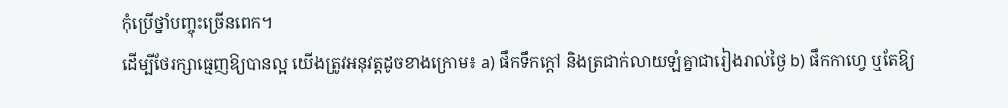កុំប្រើថ្នាំបញ្ចុះច្រើនពេក។
ដើម្បីថែរក្សាធ្មេញឱ្យបានល្អ យើងត្រូវអនុវត្តដូចខាងក្រោម៖ a) ផឹកទឹកក្តៅ និងត្រជាក់លាយឡំគ្នាជារៀងរាល់ថ្ងៃ b) ផឹកកាហ្វេ ឬតែឱ្យ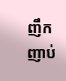ញឹកញាប់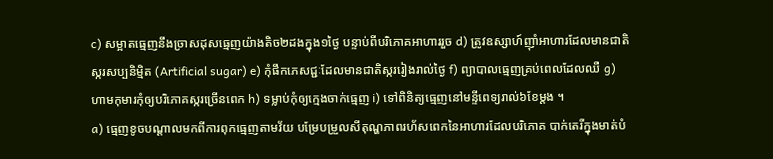c) សម្អាតធ្មេញនឹងច្រាសដុសធ្មេញយ៉ាងតិច២ដងក្នុង១ថ្ងៃ បន្ទាប់ពីបរិភោគអាហាររួច d) ត្រូវឧស្សាហ៍ញ៉ាំអាហារដែលមានជាតិស្ករសប្បនិម្មិត (Artificial sugar) e) កុំផឹកភេសជ្ជៈដែលមានជាតិស្កររៀងរាល់ថ្ងៃ f) ព្យាបាលធ្មេញគ្រប់ពេលដែលឈឺ g) ហាមកុមារកុំឲ្យបរិភោគស្ករច្រើនពេក h) ទម្លាប់កុំឲ្យក្មេងចាក់ធ្មេញ i) ទៅពិនិត្យធ្មេញនៅមន្ទីពេទ្យរាល់៦ខែម្ដង ។
a) ធ្មេញខូចបណ្តាលមកពីការពុកធ្មេញតាមវ័យ បម្រែបម្រួលសីតុណ្ហភាពរហ័សពេកនៃអាហារដែលបរិភោគ បាក់តេរីក្នុងមាត់បំ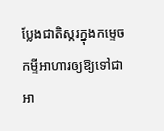ប្លែងជាតិស្ករក្នុងកម្ទេចកម្ទីអាហារឲ្យឱ្យទៅជាអា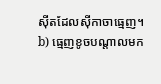ស៊ីតដែលស៊ីកាចាធ្មេញ។ b) ធ្មេញខូចបណ្តាលមក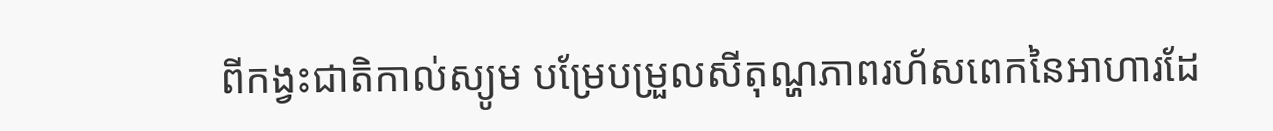ពីកង្វះជាតិកាល់ស្យូម បម្រែបម្រួលសីតុណ្ហភាពរហ័សពេកនៃអាហារដែ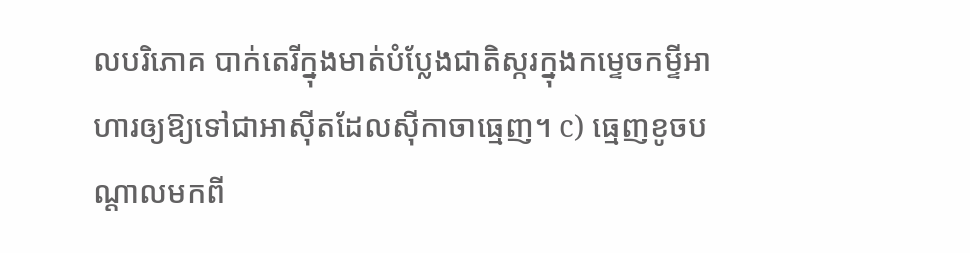លបរិភោគ បាក់តេរីក្នុងមាត់បំប្លែងជាតិស្ករក្នុងកម្ទេចកម្ទីអាហារឲ្យឱ្យទៅជាអាស៊ីតដែលស៊ីកាចាធ្មេញ។ c) ធ្មេញខូចបណ្តាលមកពី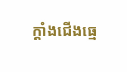ក្តាំងជើងធ្មេ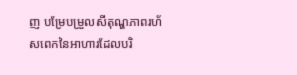ញ បម្រែបម្រួលសីតុណ្ហភាពរហ័សពេកនៃអាហារដែលបរិ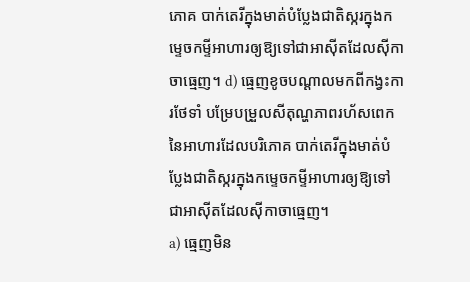ភោគ បាក់តេរីក្នុងមាត់បំប្លែងជាតិស្ករក្នុងកម្ទេចកម្ទីអាហារឲ្យឱ្យទៅជាអាស៊ីតដែលស៊ីកាចាធ្មេញ។ d) ធ្មេញខូចបណ្តាលមកពីកង្វះការថែទាំ បម្រែបម្រួលសីតុណ្ហភាពរហ័សពេកនៃអាហារដែលបរិភោគ បាក់តេរីក្នុងមាត់បំប្លែងជាតិស្ករក្នុងកម្ទេចកម្ទីអាហារឲ្យឱ្យទៅជាអាស៊ីតដែលស៊ីកាចាធ្មេញ។
a) ធ្មេញមិន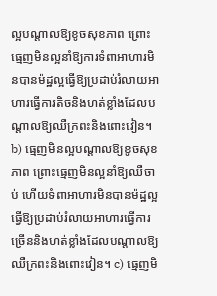ល្អបណ្តាលឱ្យខូចសុខភាព ព្រោះធ្មេញមិនល្អនាំឱ្យការទំពាអាហារមិនបានម៉ដ្ឋល្អធ្វើឱ្យប្រដាប់រំលាយអាហារធ្វើការតិចនិងហត់ខ្លាំងដែលបណ្តាលឱ្យឈឺក្រពះនិងពោះវៀន។ b) ធ្មេញមិនល្អបណ្តាលឱ្យខូចសុខភាព ព្រោះធ្មេញមិនល្អនាំឱ្យឈឺចាប់ ហើយទំពាអាហារមិនបានម៉ដ្ឋល្អ ធ្វើឱ្យប្រដាប់រំលាយអាហារធ្វើការច្រើននិងហត់ខ្លាំងដែលបណ្តាលឱ្យឈឺក្រពះនិងពោះវៀន។ c) ធ្មេញមិ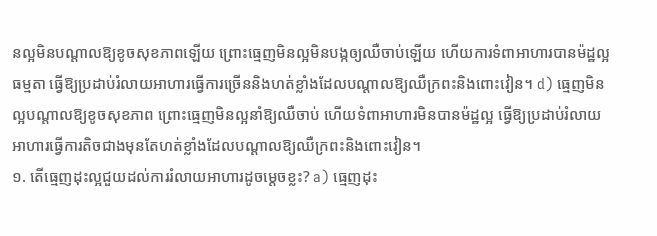នល្អមិនបណ្តាលឱ្យខូចសុខភាពឡើយ ព្រោះធ្មេញមិនល្អមិនបង្កឲ្យឈឺចាប់ឡើយ ហើយការទំពាអាហារបានម៉ដ្ឋល្អធម្មតា ធ្វើឱ្យប្រដាប់រំលាយអាហារធ្វើការច្រើននិងហត់ខ្លាំងដែលបណ្តាលឱ្យឈឺក្រពះនិងពោះវៀន។ d) ធ្មេញមិនល្អបណ្តាលឱ្យខូចសុខភាព ព្រោះធ្មេញមិនល្អនាំឱ្យឈឺចាប់ ហើយទំពាអាហារមិនបានម៉ដ្ឋល្អ ធ្វើឱ្យប្រដាប់រំលាយអាហារធ្វើការតិចជាងមុនតែហត់ខ្លាំងដែលបណ្តាលឱ្យឈឺក្រពះនិងពោះវៀន។
១. តើធ្មេញដុះល្អជួយដល់ការរំលាយអាហារដូចម្ដេចខ្លះ? a) ធ្មេញដុះ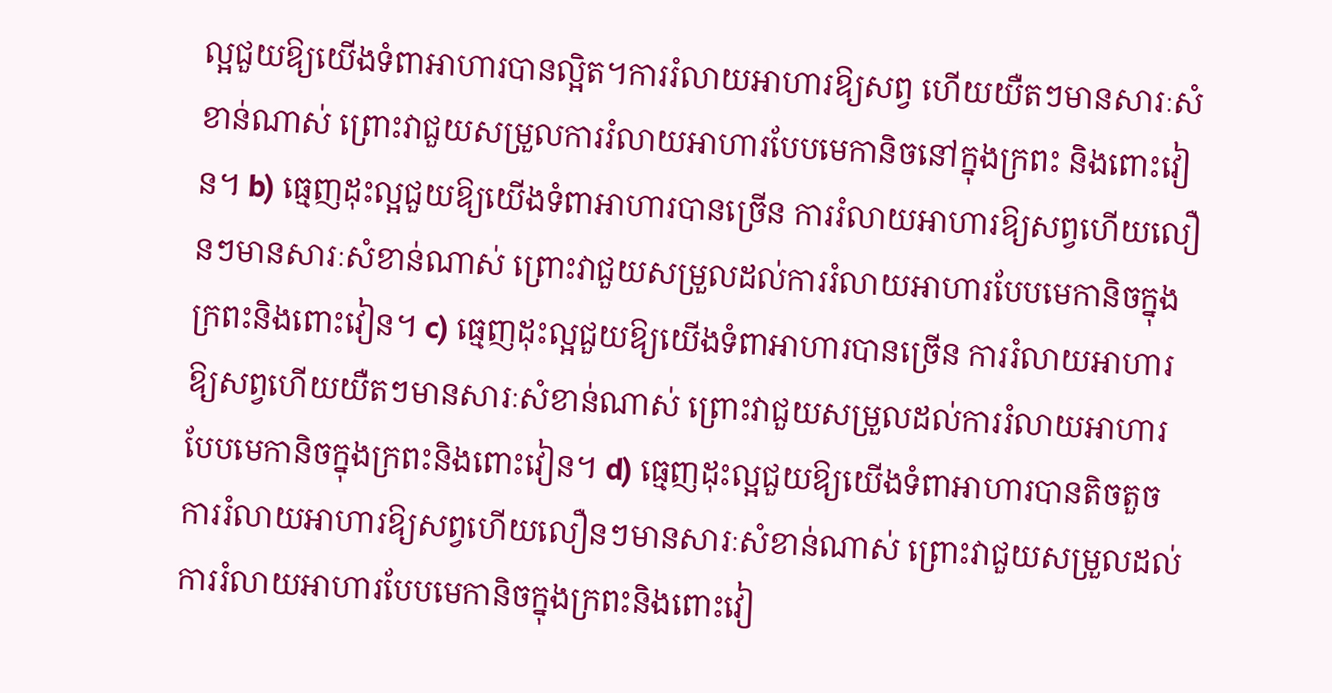ល្អជួយឱ្យយើងទំពាអាហារបានល្អិត។ការរំលាយអាហារឱ្យសព្វ ហើយយឺតៗមានសារៈសំខាន់ណាស់ ព្រោះវាជួយសម្រួលការរំលាយអាហារបែបមេកានិចនៅក្នុងក្រពះ និងពោះវៀន។ b) ធ្មេញដុះល្អជួយឱ្យយើងទំពាអាហារបានច្រើន ការរំលាយអាហារឱ្យសព្វហើយលឿនៗមានសារៈសំខាន់ណាស់ ព្រោះវាជួយសម្រួលដល់ការរំលាយអាហារបែបមេកានិចក្នុងក្រពះនិងពោះវៀន។ c) ធ្មេញដុះល្អជួយឱ្យយើងទំពាអាហារបានច្រើន ការរំលាយអាហារឱ្យសព្វហើយយឺតៗមានសារៈសំខាន់ណាស់ ព្រោះវាជួយសម្រួលដល់ការរំលាយអាហារបែបមេកានិចក្នុងក្រពះនិងពោះវៀន។ d) ធ្មេញដុះល្អជួយឱ្យយើងទំពាអាហារបានតិចតួច ការរំលាយអាហារឱ្យសព្វហើយលឿនៗមានសារៈសំខាន់ណាស់ ព្រោះវាជួយសម្រួលដល់ការរំលាយអាហារបែបមេកានិចក្នុងក្រពះនិងពោះវៀ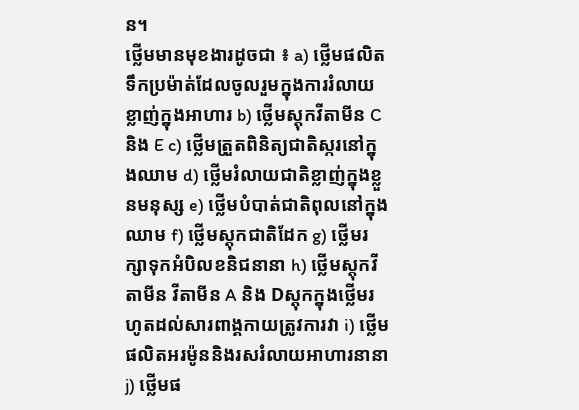ន។
ថ្លើមមានមុខងារដូចជា ៖ a) ថ្លើមផលិតទឹកប្រម៉ាត់ដែលចូលរួមក្នុងការរំលាយខ្លាញ់ក្នុងអាហារ b) ថ្លើមស្តុកវីតាមីន Cនិង E c) ថ្លើមត្រួតពិនិត្យជាតិស្ករនៅក្នុងឈាម d) ថ្លើមរំលាយជាតិខ្លាញ់ក្នុងខ្លួនមនុស្ស e) ថ្លើមបំបាត់ជាតិពុលនៅក្នុងឈាម f) ថ្លើមស្តុកជាតិដែក g) ថ្លើមរក្សាទុកអំបិលខនិជនានា h) ថ្លើមស្តុកវីតាមីន វីតាមីន A និង Dស្តុកក្នុងថ្លើមរហូតដល់សារពាង្គកាយត្រូវការវា i) ថ្លើមផលិតអរម៉ូននិងរសរំលាយអាហារនានា j) ថ្លើមផ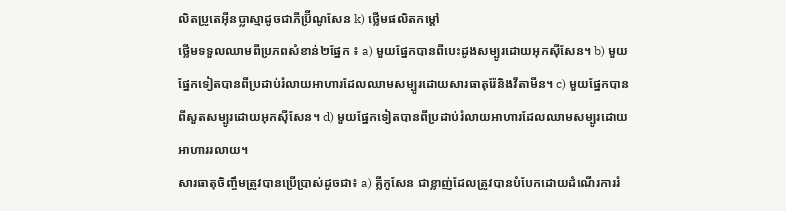លិតប្រូតេអ៊ីនប្លាស្មាដូចជាភីប្រ៊ីណូសែន k) ថ្លើមផលិតកម្ដៅ
ថ្លើមទទួលឈាមពីប្រភពសំខាន់២ផ្នែក ៖ a) មួយផ្នែកបានពីបេះដូងសម្បូរដោយអុកស៊ីសែន។ b) មួយផ្នែកទៀតបានពីប្រដាប់រំលាយអាហារដែលឈាមសម្បូរដោយសារធាតុរ៉ែនិងវីតាមីន។ c) មួយផ្នែកបានពីសួតសម្បូរដោយអុកស៊ីសែន។ d) មួយផ្នែកទៀតបានពីប្រដាប់រំលាយអាហារដែលឈាមសម្បូរដោយអាហាររលាយ។
សារធាតុចិញ្ចឹមត្រូវបានប្រើប្រាស់ដូចជា៖ a) គ្លីកូសែន ជាខ្លាញ់ដែលត្រូវបានបំបែកដោយដំណើរការរំ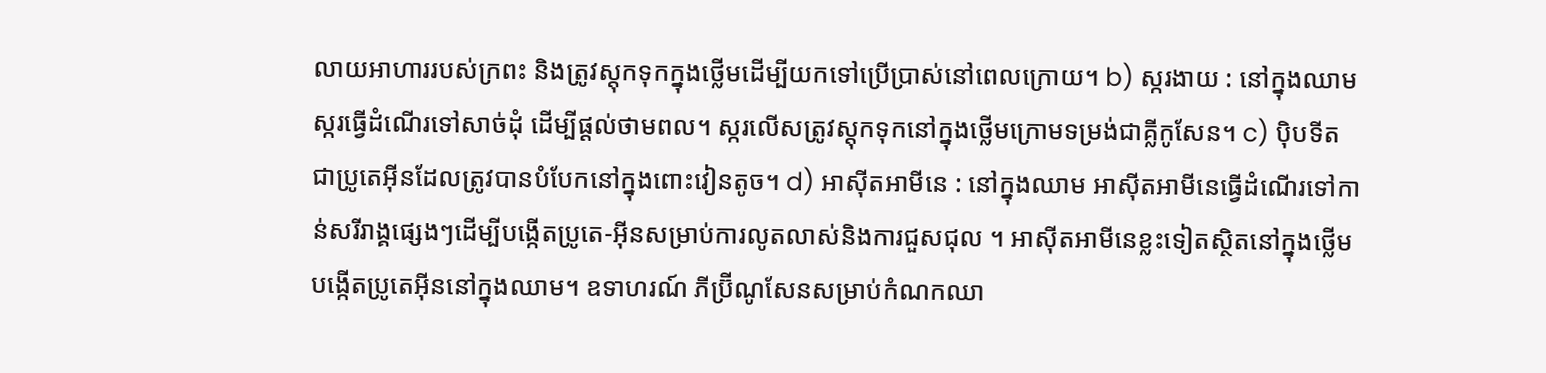លាយអាហាររបស់ក្រពះ និងត្រូវស្តុកទុកក្នុងថ្លើមដើម្បីយកទៅប្រើប្រាស់នៅពេលក្រោយ។ b) ស្ករងាយ : នៅក្នុងឈាមស្ករធ្វើដំណើរទៅសាច់ដុំ ដើម្បីផ្ដល់ថាមពល។ ស្ករលើសត្រូវស្តុកទុកនៅក្នុងថ្លើមក្រោមទម្រង់ជាគ្លីកូសែន។ c) ប៉ិបទីត ជាប្រូតេអ៊ីនដែលត្រូវបានបំបែកនៅក្នុងពោះវៀនតូច។ d) អាស៊ីតអាមីនេ : នៅក្នុងឈាម អាស៊ីតអាមីនេធ្វើដំណើរទៅកាន់សរីរាង្គផ្សេងៗដើម្បីបង្កើតប្រូតេ-អ៊ីនសម្រាប់ការលូតលាស់និងការជួសជុល ។ អាស៊ីតអាមីនេខ្លះទៀតស្ថិតនៅក្នុងថ្លើមបង្កើតប្រូតេអ៊ីននៅក្នុងឈាម។ ឧទាហរណ៍ ភីប្រ៊ីណូសែនសម្រាប់កំណកឈា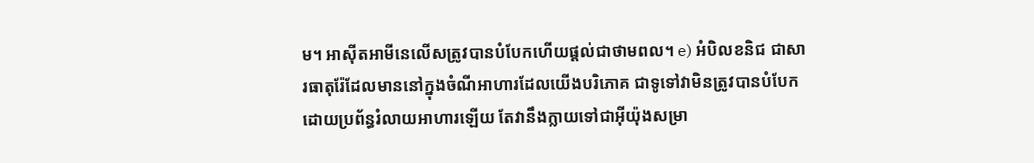ម។ អាស៊ីតអាមីនេលើសត្រូវបានបំបែកហើយផ្ដល់ជាថាមពល។ e) អំបិលខនិជ ជាសារធាតុរ៉ែដែលមាននៅក្នុងចំណីអាហារដែលយើងបរិភោគ ជាទូទៅវាមិនត្រូវបានបំបែកដោយប្រព័ន្ធរំលាយអាហារឡើយ តែវានឹងក្លាយទៅជាអ៊ីយ៉ុងសម្រា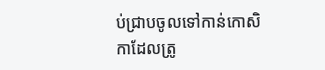ប់ជ្រាបចូលទៅកាន់កោសិកាដែលត្រូ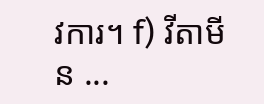វការ។ f) វីតាមីន ...